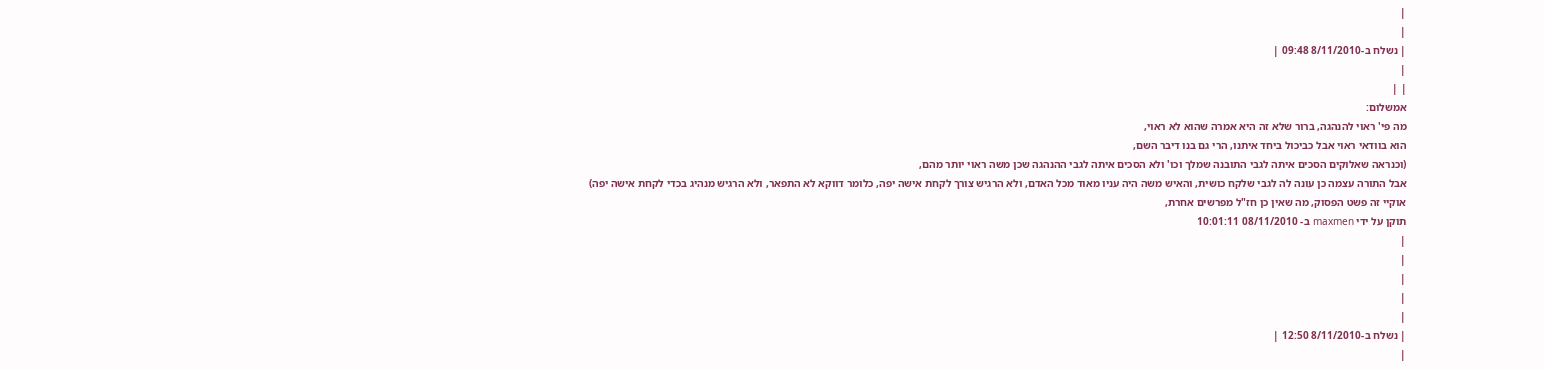|
|
| נשלח ב-8/11/2010 09:48 |
|
| |
אמשלום:
מה פי' ראוי להנהגה, ברור שלא זה היא אמרה שהוא לא ראוי,
הוא בוודאי ראוי אבל כביכול ביחד איתנו, הרי גם בנו דיבר השם,
(וכנראה שאלוקים הסכים איתה לגבי התובנה שמלך וכו' ולא הסכים איתה לגבי ההנהגה שכן משה ראוי יותר מהם,
אבל התורה עצמה כן עונה לה לגבי שלקח כושית, והאיש משה היה עניו מאוד מכל האדם, ולא הרגיש צורך לקחת אישה יפה, כלומר דווקא לא התפאר, ולא הרגיש מנהיג בכדי לקחת אישה יפה)
אוקיי זה פשט הפסוק, מה שאין כן חז"ל מפרשים אחרת,
תוקן על ידי maxmen ב- 08/11/2010 10:01:11
|
|
|
|
|
| נשלח ב-8/11/2010 12:50 |
|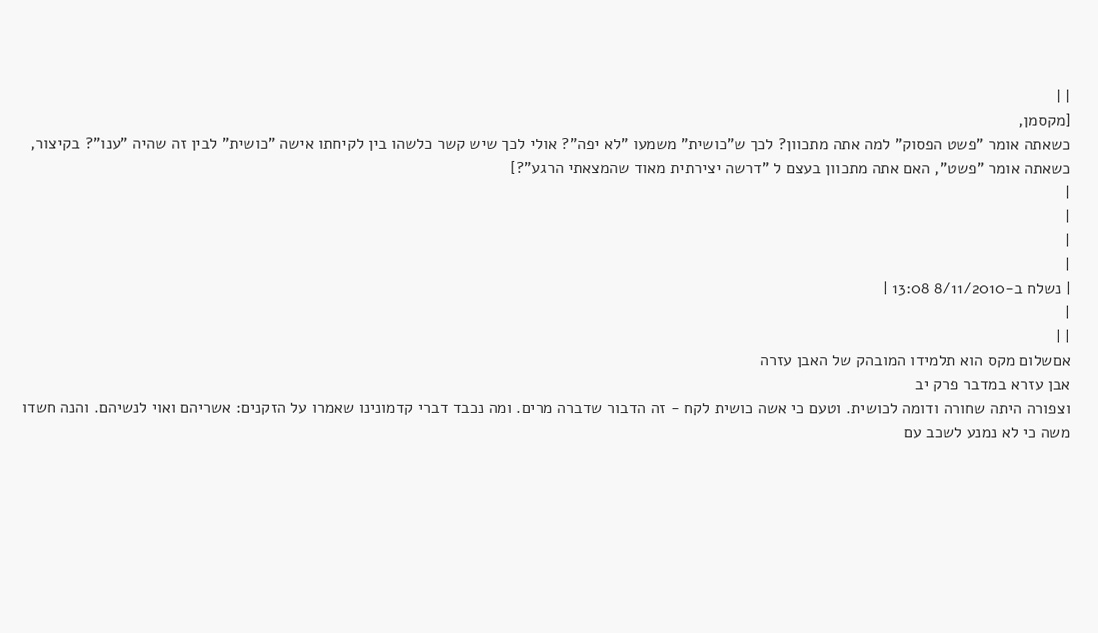| |
[מקסמן,
כשאתה אומר "פשט הפסוק" למה אתה מתכוון? לכך ש"כושית" משמעו "לא יפה"? אולי לכך שיש קשר כלשהו בין לקיחתו אישה "כושית" לבין זה שהיה "ענו"? בקיצור, כשאתה אומר "פשט", האם אתה מתכוון בעצם ל "דרשה יצירתית מאוד שהמצאתי הרגע"?]
|
|
|
|
| נשלח ב-8/11/2010 13:08 |
|
| |
אםשלום מקס הוא תלמידו המובהק של האבן עזרה
אבן עזרא במדבר פרק יב
וצפורה היתה שחורה ודומה לכושית. וטעם כי אשה כושית לקח - זה הדבור שדברה מרים. ומה נכבד דברי קדמונינו שאמרו על הזקנים: אשריהם ואוי לנשיהם. והנה חשדו משה כי לא נמנע לשכב עם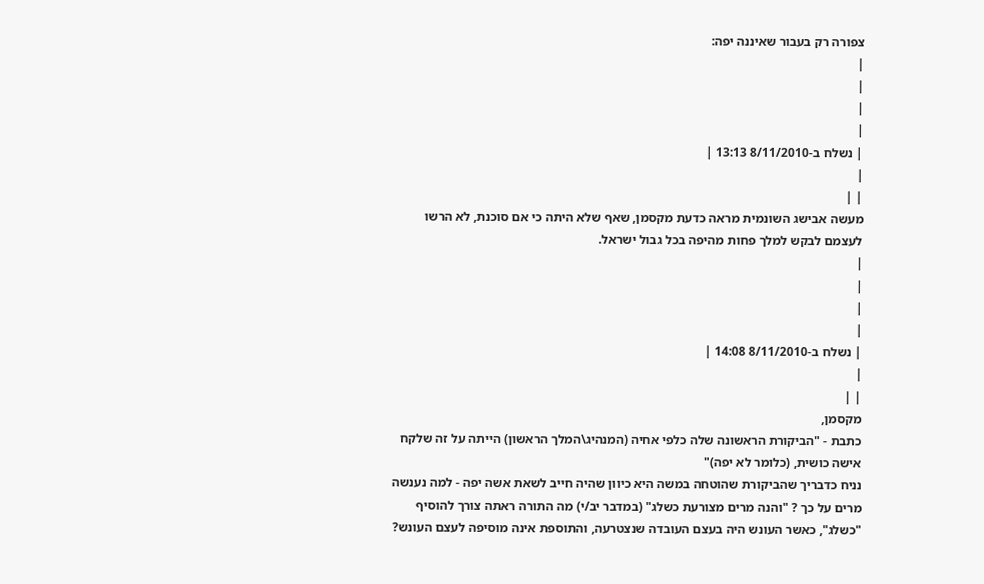צפורה רק בעבור שאיננה יפה:
|
|
|
|
| נשלח ב-8/11/2010 13:13 |
|
| |
מעשה אבישג השונמית מראה כדעת מקסמן, שאף שלא היתה כי אם סוכנת, לא הרשו לעצמם לבקש למלך פחות מהיפה בכל גבול ישראל.
|
|
|
|
| נשלח ב-8/11/2010 14:08 |
|
| |
מקסמן,
כתבת - "הביקורת הראשונה שלה כלפי אחיה (המנהיג\המלך הראשון) הייתה על זה שלקח אישה כושית, (כלומר לא יפה)"
נניח כדבריך שהביקורת שהוטחה במשה היא כיוון שהיה חייב לשאת אשה יפה - למה נענשה מרים על כך ? "והנה מרים מצורעת כשלג" (במדבר יב/י) מה התורה ראתה צורך להוסיף "כשלג", כאשר העונש היה בעצם העובדה שנצטרעה, והתוספת אינה מוסיפה לעצם העונש?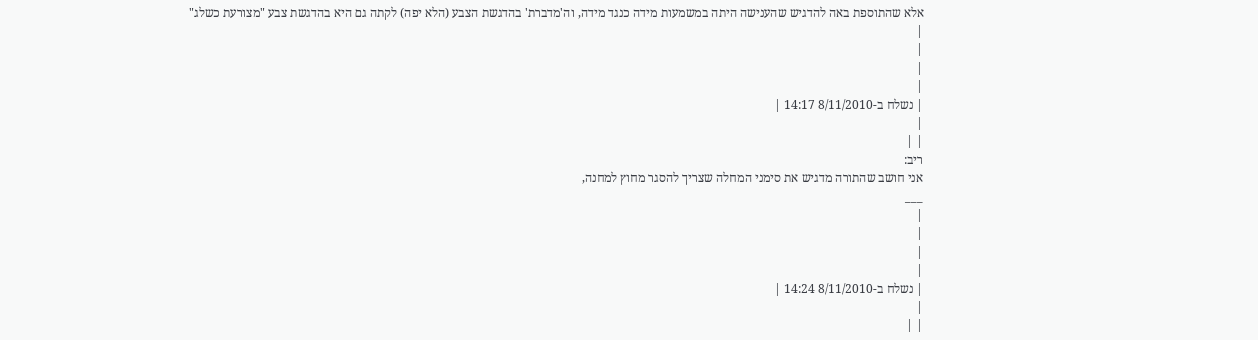אלא שהתוספת באה להדגיש שהענישה היתה במשמעות מידה כנגד מידה, וה'מדברת' בהדגשת הצבע (הלא יפה) לקתה גם היא בהדגשת צבע "מצורעת כשלג"
|
|
|
|
| נשלח ב-8/11/2010 14:17 |
|
| |
ריב:
אני חושב שהתורה מדגיש את סימני המחלה שצריך להסגר מחוץ למחנה,
___
|
|
|
|
| נשלח ב-8/11/2010 14:24 |
|
| |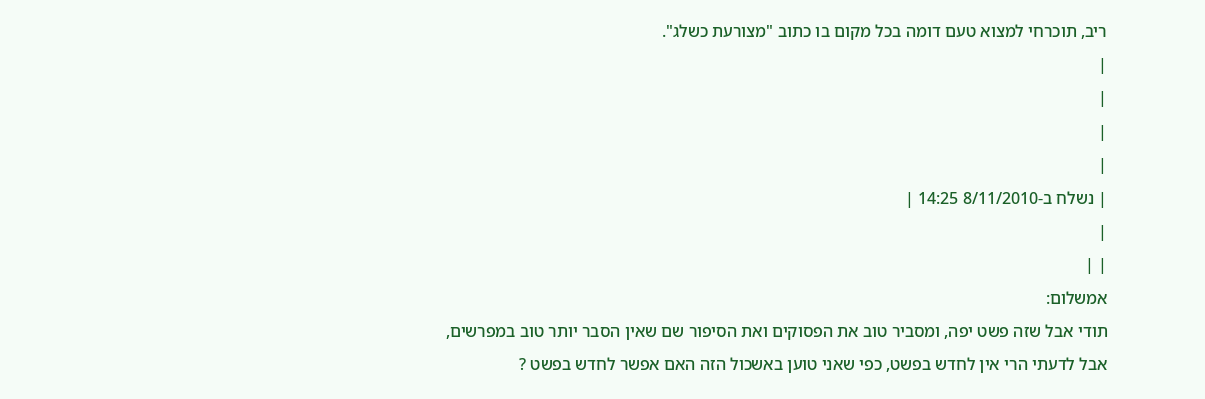ריב, תוכרחי למצוא טעם דומה בכל מקום בו כתוב "מצורעת כשלג".
|
|
|
|
| נשלח ב-8/11/2010 14:25 |
|
| |
אמשלום:
תודי אבל שזה פשט יפה, ומסביר טוב את הפסוקים ואת הסיפור שם שאין הסבר יותר טוב במפרשים,
אבל לדעתי הרי אין לחדש בפשט, כפי שאני טוען באשכול הזה האם אפשר לחדש בפשט ?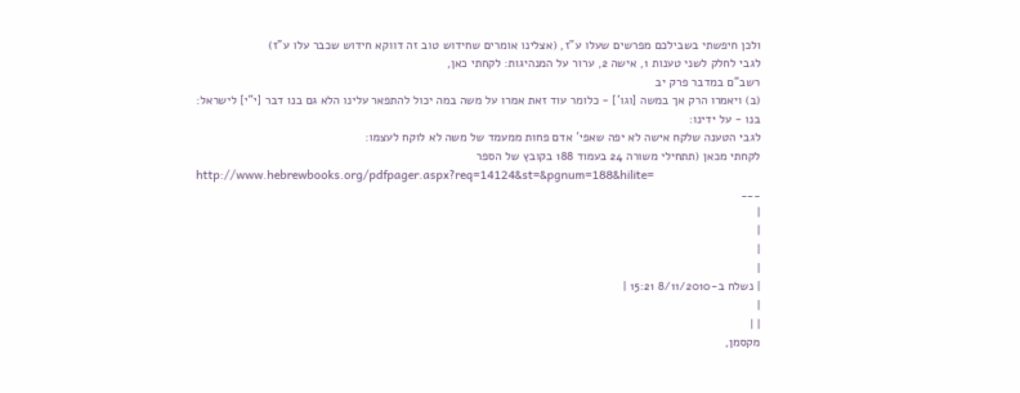ולכן חיפשתי בשבילכם מפרשים שעלו ע"ז, (אצלינו אומרים שחידוש טוב זה דווקא חידוש שכבר עלו ע"ז)
לגבי לחלק לשני טענות 1, אישה 2, ערור על המנהיגות: לקחתי כאן,
רשב"ם במדבר פרק יב
(ב) ויאמרו הרק אך במשה [וגו'] - כלומר עוד זאת אמרו על משה במה יכול להתפאר עלינו הלא גם בנו דבר [י"י] לישראל:
בנו - על ידינו:
לגבי הטענה שלקח אישה לא יפה שאפי' אדם פחות ממעמד של משה לא לוקח לעצמו:
לקחתי מכאן (תתחילי משורה 24 בעמוד 188 בקובץ של הספר
http://www.hebrewbooks.org/pdfpager.aspx?req=14124&st=&pgnum=188&hilite=
___
|
|
|
|
| נשלח ב-8/11/2010 15:21 |
|
| |
מקסמן,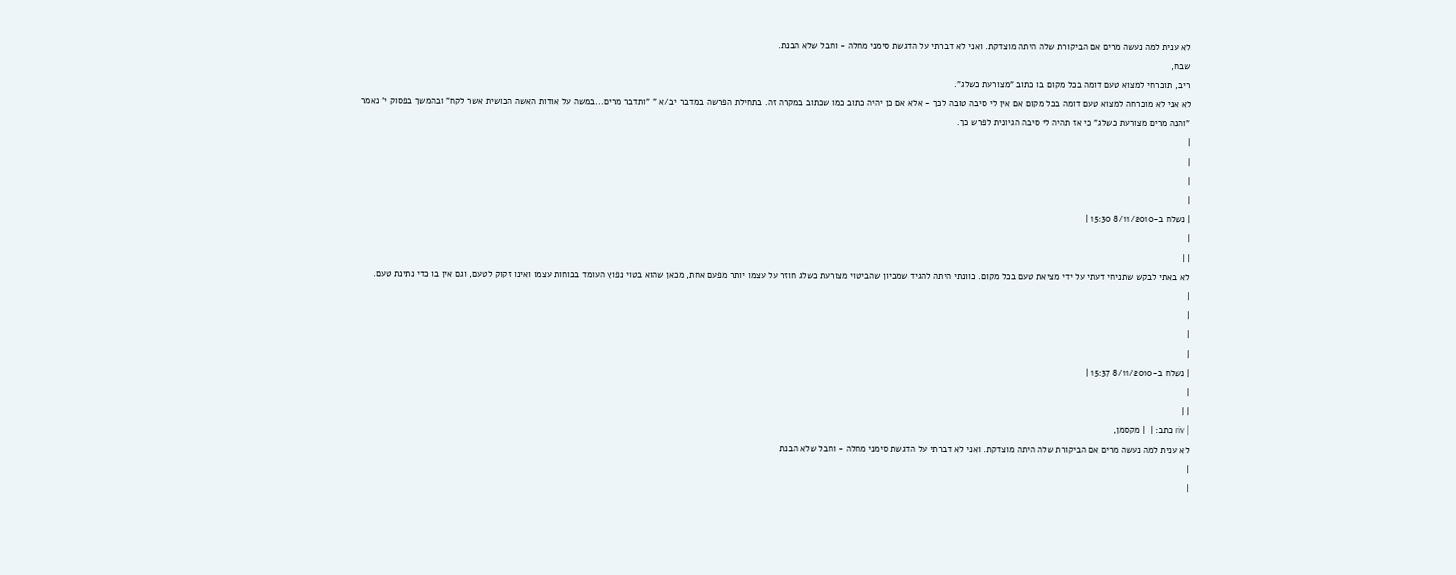לא ענית למה נעשה מרים אם הביקורת שלה היתה מוצדקת. ואני לא דברתי על הדגשת סימני מחלה - וחבל שלא הבנת.
שבח,
ריב, תוכרחי למצוא טעם דומה בכל מקום בו כתוב "מצורעת כשלג".
לא אני לא מוכרחה למצוא טעם דומה בכל מקום אם אין לי סיבה טובה לכך - אלא אם כן יהיה כתוב כמו שכתוב במקרה זה. בתחילת הפרשה במדבר יב/א " "ותדבר מרים...במשה על אודות האשה הכושית אשר לקח" ובהמשך בפסוק י' נאמר "והנה מרים מצורעת כשלג" כי אז תהיה לי סיבה הגיונית לפרש כך.
|
|
|
|
| נשלח ב-8/11/2010 15:30 |
|
| |
לא באתי לבקש שתניחי דעתי על ידי מציאת טעם בכל מקום. כוונתי היתה להגיד שמכיון שהביטוי מצורעת כשלג חוזר על עצמו יותר מפעם אחת, מכאן שהוא בטוי נפוץ העומד בכוחות עצמו ואינו זקוק לטעם, וגם אין בו כדי נתינת טעם.
|
|
|
|
| נשלח ב-8/11/2010 15:37 |
|
| |
| riv כתב: |  | מקסמן,
לא ענית למה נעשה מרים אם הביקורת שלה היתה מוצדקת. ואני לא דברתי על הדגשת סימני מחלה - וחבל שלא הבנת
|
|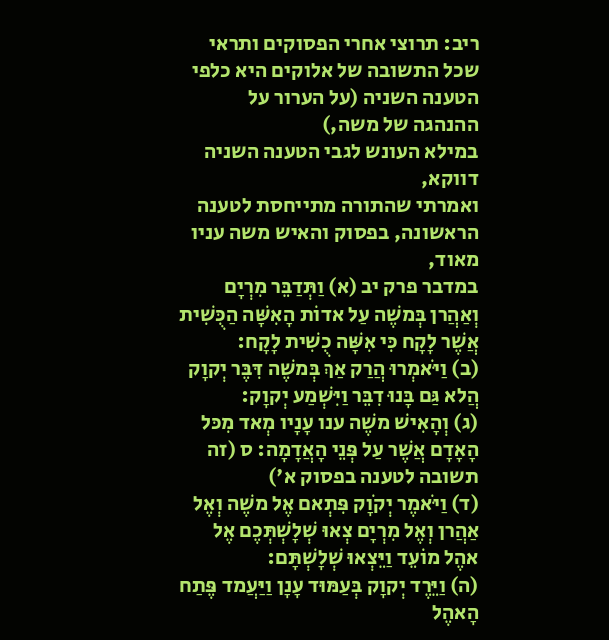ריב: תרוצי אחרי הפסוקים ותראי שכל התשובה של אלוקים היא כלפי הטענה השניה (על הערור על ההנהגה של משה,)
במילא העונש לגבי הטענה השניה דווקא,
ואמרתי שהתורה מתייחסת לטענה הראשונה, בפסוק והאיש משה עניו מאוד,
במדבר פרק יב (א) וַתְּדַבֵּר מִרְיָם וְאַהֲרן בְּמשֶׁה עַל אדוֹת הָאִשָּׁה הַכֻּשִׁית אֲשֶׁר לָקָח כִּי אִשָּׁה כֻשִׁית לָקָח:
(ב) וַיֹּאמְרוּ הֲרַק אַךְ בְּמשֶׁה דִּבֶּר יְקוָק הֲלא גַּם בָּנוּ דִבֵּר וַיִּשְׁמַע יְקוָק:
(ג) וְהָאִישׁ משֶׁה ענו עָנָיו מְאד מִכּל הָאָדָם אֲשֶׁר עַל פְּנֵי הָאֲדָמָה: ס (זה תשובה לטענה בפסוק א')
(ד) וַיֹּאמֶר יְקֹוָק פִּתְאם אֶל משֶׁה וְאֶל אַהֲרן וְאֶל מִרְיָם צְאוּ שְׁלָשְׁתְּכֶם אֶל אהֶל מוֹעֵד וַיֵּצְאוּ שְׁלָשְׁתָּם:
(ה) וַיֵּרֶד יְקוָק בְּעַמּוּד עָנָן וַיַּעֲמד פֶּתַח הָאהֶל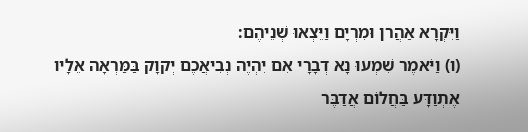וַיִּקְרָא אַהֲרן וּמִרְיָם וַיֵּצְאוּ שְׁנֵיהֶם:
(ו) וַיֹּאמֶר שִׁמְעוּ נָא דְבָרָי אִם יִהְיֶה נְבִיאֲכֶם יְקוָק בַּמַּרְאָה אֵלָיו אֶתְוַדָּע בַּחֲלוֹם אֲדַבֶּר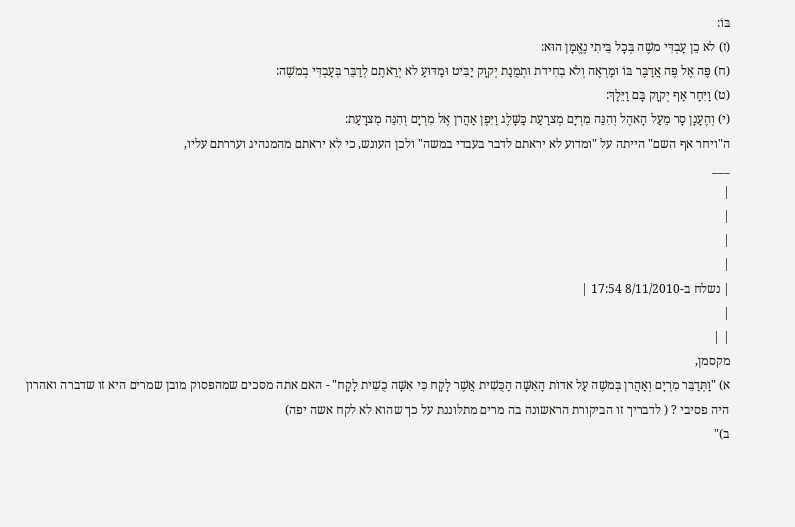בּוֹ:
(ז) לא כֵן עַבְדִּי משֶׁה בְּכָל בֵּיתִי נֶאֱמָן הוּא:
(ח) פֶּה אֶל פֶּה אֲדַבֶּר בּוֹ וּמַרְאֶה וְלא בְחִידת וּתְמֻנַת יְקוָק יַבִּיט וּמַדּוּעַ לא יְרֵאתֶם לְדַבֵּר בְּעַבְדִּי בְמשֶׁה:
(ט) וַיִּחַר אַף יְקוָק בָּם וַיֵּלַךְ:
(י) וְהֶעָנָן סָר מֵעַל הָאהֶל וְהִנֵּה מִרְיָם מְצרַעַת כַּשָּׁלֶג וַיִּפֶן אַהֲרן אֶל מִרְיָם וְהִנֵּה מְצרָעַת:
ה"ויחר אף השם" הייתה על "ומדוע לא יראתם לדבר בעבדי במשה" ולכן העונש, כי לא יראתם מהמנהיג ועררתם עליו,
___
|
|
|
|
| נשלח ב-8/11/2010 17:54 |
|
| |
מקסמן,
א) "וַתְּדַבֵּר מִרְיָם וְאַהֲרן בְּמשֶׁה עַל אדוֹת הָאִשָּׁה הַכֻּשִׁית אֲשֶׁר לָקָח כִּי אִשָּׁה כֻשִׁית לָקָח" - האם אתה מסכים שמהפסוק מובן שמרים היא זו שדברה ואהרון היה פסיבי ? ( לדבריך זו הביקורת הראשונה בה מרים מתלוננת על כך שהוא לא לקח אשה יפה)
ב)"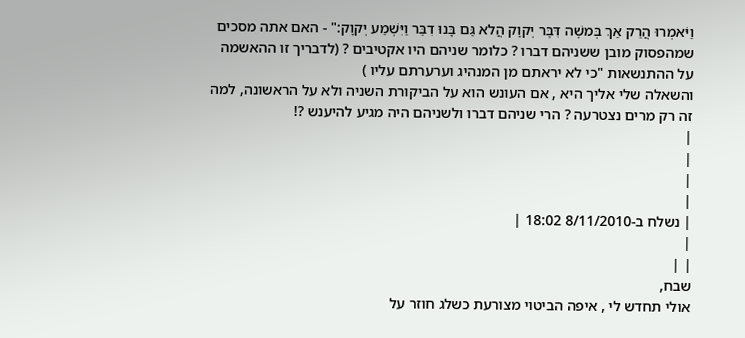וַיֹּאמְרוּ הֲרַק אַךְ בְּמשֶׁה דִּבֶּר יְקוָק הֲלא גַּם בָּנוּ דִבֵּר וַיִּשְׁמַע יְקוָק:" - האם אתה מסכים שמהפסוק מובן ששניהם דברו ? כלומר שניהם היו אקטיבים ? (לדבריך זו ההאשמה על ההתנשאות "כי לא יראתם מן המנהיג וערערתם עליו )
והשאלה שלי אליך היא , אם העונש הוא על הביקורת השניה ולא על הראשונה, למה זה רק מרים נצטרעה ? הרי שניהם דברו ולשניהם היה מגיע להיענש ?!
|
|
|
|
| נשלח ב-8/11/2010 18:02 |
|
| |
שבח,
אולי תחדש לי , איפה הביטוי מצורעת כשלג חוזר על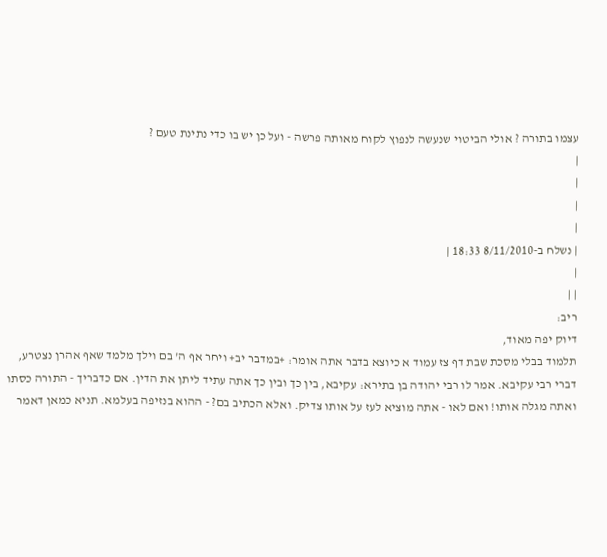עצמו בתורה ? אולי הביטוי שנעשה לנפוץ לקוח מאותה פרשה - ועל כן יש בו כדי נתינת טעם ?
|
|
|
|
| נשלח ב-8/11/2010 18:33 |
|
| |
ריב:
דיוק יפה מאוד,
תלמוד בבלי מסכת שבת דף צז עמוד א כיוצא בדבר אתה אומר: +במדבר יב+ ויחר אף ה' בם וילך מלמד שאף אהרן נצטרע, דברי רבי עקיבא. אמר לו רבי יהודה בן בתירא: עקיבא, בין כך ובין כך אתה עתיד ליתן את הדין. אם כדבריך - התורה כסתו ואתה מגלה אותו! ואם לאו - אתה מוציא לעז על אותו צדיק. ואלא הכתיב בם? - ההוא בנזיפה בעלמא. תניא כמאן דאמר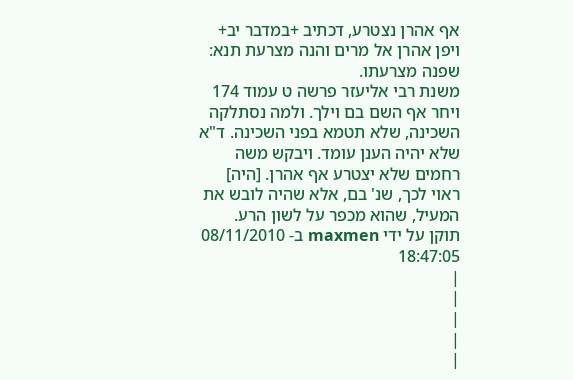אף אהרן נצטרע, דכתיב +במדבר יב+ ויפן אהרן אל מרים והנה מצרעת תנא: שפנה מצרעתו.
משנת רבי אליעזר פרשה ט עמוד 174 ויחר אף השם בם וילך. ולמה נסתלקה השכינה, שלא תטמא בפני השכינה. ד"א שלא יהיה הענן עומד. ויבקש משה רחמים שלא יצטרע אף אהרן. [היה] ראוי לכך, שנ' בם, אלא שהיה לובש את המעיל, שהוא מכפר על לשון הרע.
תוקן על ידי maxmen ב- 08/11/2010 18:47:05
|
|
|
|
|